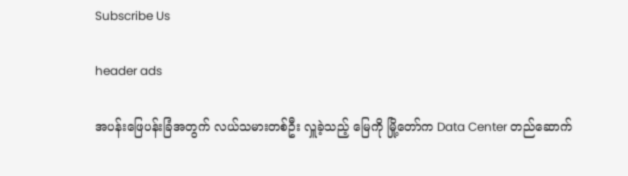Subscribe Us

header ads

အပန်းဖြေပန်းခြံအတွက် လယ်သမားတစ်ဦး လှူခဲ့သည့် မြေကို မြို့တော်က Data Center တည်ဆောက်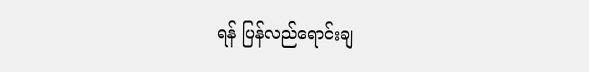ရန် ပြန်လည်ရောင်းချ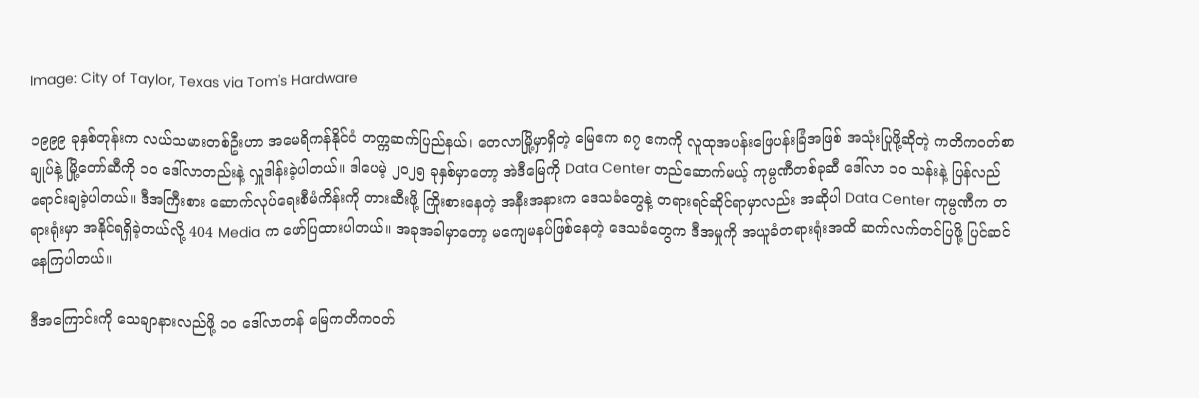Image: City of Taylor, Texas via Tom's Hardware

၁၉၉၉ ခုနှစ်တုန်းက လယ်သမားတစ်ဦးဟာ အမေရိကန်နိုင်ငံ တက္ကဆက်ပြည်နယ်၊ တေလာမြို့မှာရှိတဲ့ မြေဧက ၈၇ ဧကကို လူထုအပန်းဖြေပန်းခြံအဖြစ် အသုံးပြုဖို့ဆိုတဲ့ ကတိကဝတ်စာချုပ်နဲ့ မြို့တော်ဆီကို ၁၀ ဒေါ်လာတည်းနဲ့ လှူဒါန်းခဲ့ပါတယ်။ ဒါပေမဲ့ ၂၀၂၅ ခုနှစ်မှာတော့ အဲဒီမြေကို Data Center တည်ဆောက်မယ့် ကုမ္ပဏီတစ်ခုဆီ ဒေါ်လာ ၁၀ သန်းနဲ့ ပြန်လည်ရောင်းချခဲ့ပါတယ်။ ဒီအကြီးစား ဆောက်လုပ်ရေးစီမံကိန်းကို တားဆီးဖို့ ကြိုးစားနေတဲ့ အနီးအနားက ဒေသခံတွေနဲ့ တရားရင်ဆိုင်ရာမှာလည်း အဆိုပါ Data Center ကုမ္ပဏီက တရားရုံးမှာ အနိုင်ရရှိခဲ့တယ်လို့ 404 Media က ဖော်ပြထားပါတယ်။ အခုအခါမှာတော့ မကျေမနပ်ဖြစ်နေတဲ့ ဒေသခံတွေက ဒီအမှုကို အယူခံတရားရုံးအထိ ဆက်လက်တင်ပြဖို့ ပြင်ဆင်နေကြပါတယ်။

ဒီအကြောင်းကို သေချာနားလည်ဖို့ ၁၀ ဒေါ်လာတန် မြေကတိကဝတ်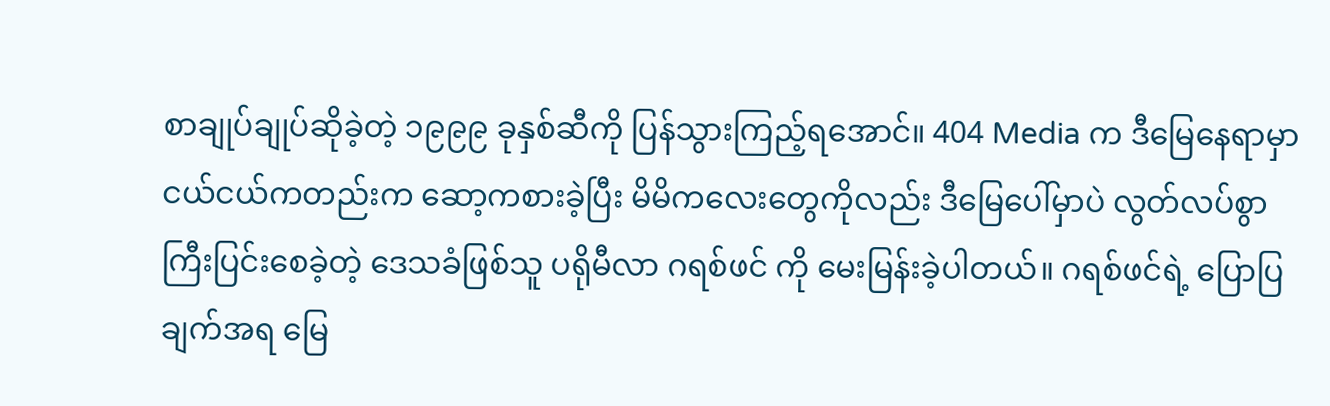စာချုပ်ချုပ်ဆိုခဲ့တဲ့ ၁၉၉၉ ခုနှစ်ဆီကို ပြန်သွားကြည့်ရအောင်။ 404 Media က ဒီမြေနေရာမှာ ငယ်ငယ်ကတည်းက ဆော့ကစားခဲ့ပြီး မိမိကလေးတွေကိုလည်း ဒီမြေပေါ်မှာပဲ လွတ်လပ်စွာ ကြီးပြင်းစေခဲ့တဲ့ ဒေသခံဖြစ်သူ ပရိုမီလာ ဂရစ်ဖင် ကို မေးမြန်းခဲ့ပါတယ်။ ဂရစ်ဖင်ရဲ့ ပြောပြချက်အရ မြေ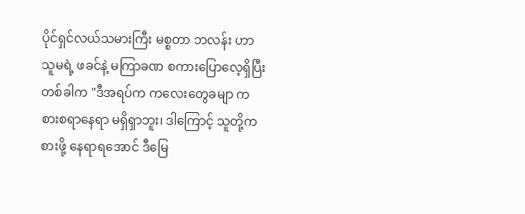ပိုင်ရှင်လယ်သမားကြီး မစ္စတာ ဘလန်း ဟာ သူမရဲ့ ဖခင်နဲ့ မကြာခဏ စကားပြောလေ့ရှိပြီး တစ်ခါက "ဒီအရပ်က ကလေးတွေခမျာ ကစားစရာနေရာ မရှိရှာဘူး၊ ဒါကြောင့် သူတို့ကစားဖို့ နေရာရအောင် ဒီမြေ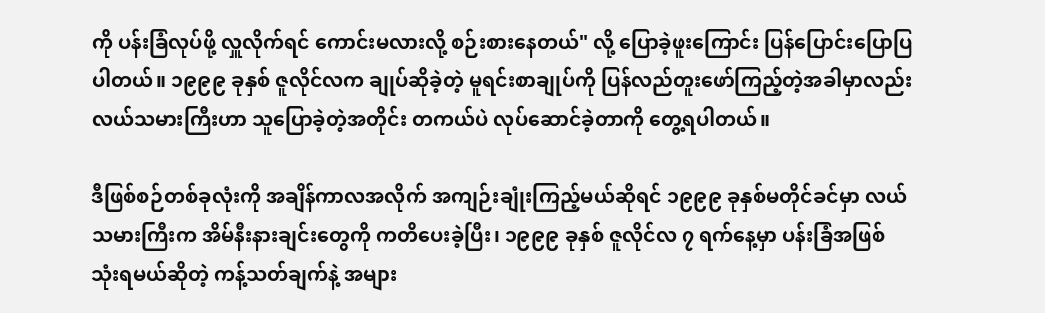ကို ပန်းခြံလုပ်ဖို့ လှူလိုက်ရင် ကောင်းမလားလို့ စဉ်းစားနေတယ်" လို့ ပြောခဲ့ဖူးကြောင်း ပြန်ပြောင်းပြောပြပါတယ်။ ၁၉၉၉ ခုနှစ် ဇူလိုင်လက ချုပ်ဆိုခဲ့တဲ့ မူရင်းစာချုပ်ကို ပြန်လည်တူးဖော်ကြည့်တဲ့အခါမှာလည်း လယ်သမားကြီးဟာ သူပြောခဲ့တဲ့အတိုင်း တကယ်ပဲ လုပ်ဆောင်ခဲ့တာကို တွေ့ရပါတယ်။

ဒီဖြစ်စဉ်တစ်ခုလုံးကို အချိန်ကာလအလိုက် အကျဉ်းချုံးကြည့်မယ်ဆိုရင် ၁၉၉၉ ခုနှစ်မတိုင်ခင်မှာ လယ်သမားကြီးက အိမ်နီးနားချင်းတွေကို ကတိပေးခဲ့ပြီး၊ ၁၉၉၉ ခုနှစ် ဇူလိုင်လ ၇ ရက်နေ့မှာ ပန်းခြံအဖြစ် သုံးရမယ်ဆိုတဲ့ ကန့်သတ်ချက်နဲ့ အများ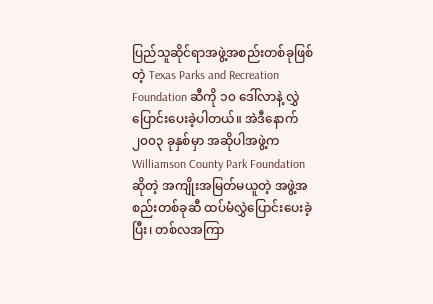ပြည်သူဆိုင်ရာအဖွဲ့အစည်းတစ်ခုဖြစ်တဲ့ Texas Parks and Recreation Foundation ဆီကို ၁၀ ဒေါ်လာနဲ့ လွှဲပြောင်းပေးခဲ့ပါတယ်။ အဲဒီနောက် ၂၀၀၃ ခုနှစ်မှာ အဆိုပါအဖွဲ့က Williamson County Park Foundation ဆိုတဲ့ အကျိုးအမြတ်မယူတဲ့ အဖွဲ့အစည်းတစ်ခုဆီ ထပ်မံလွှဲပြောင်းပေးခဲ့ပြီး၊ တစ်လအကြာ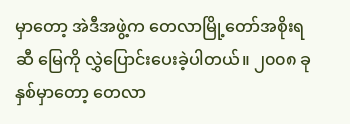မှာတော့ အဲဒီအဖွဲ့က တေလာမြို့တော်အစိုးရဆီ မြေကို လွှဲပြောင်းပေးခဲ့ပါတယ်။ ၂၀၀၈ ခုနှစ်မှာတော့ တေလာ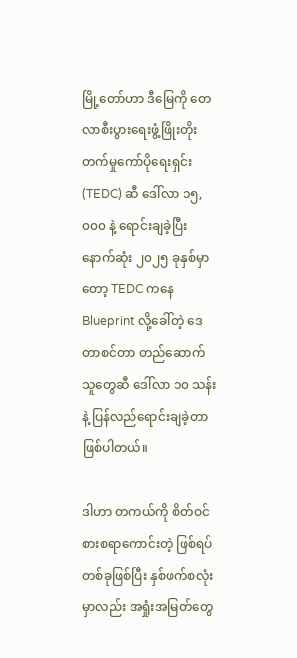မြို့တော်ဟာ ဒီမြေကို တေလာစီးပွားရေးဖွံ့ဖြိုးတိုးတက်မှုကော်ပိုရေးရှင်း (TEDC) ဆီ ဒေါ်လာ ၁၅,၀၀၀ နဲ့ ရောင်းချခဲ့ပြီး နောက်ဆုံး ၂၀၂၅ ခုနှစ်မှာတော့ TEDC ကနေ Blueprint လို့ခေါ်တဲ့ ဒေတာစင်တာ တည်ဆောက်သူတွေဆီ ဒေါ်လာ ၁၀ သန်းနဲ့ ပြန်လည်ရောင်းချခဲ့တာ ဖြစ်ပါတယ်။

ဒါဟာ တကယ်ကို စိတ်ဝင်စားစရာကောင်းတဲ့ ဖြစ်ရပ်တစ်ခုဖြစ်ပြီး နှစ်ဖက်စလုံးမှာလည်း အရှုံးအမြတ်တွေ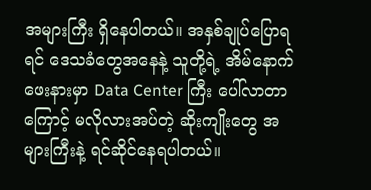အများကြီး ရှိနေပါတယ်။ အနှစ်ချုပ်ပြောရရင် ဒေသခံတွေအနေနဲ့ သူတို့ရဲ့ အိမ်နောက်ဖေးနားမှာ Data Center ကြီး ပေါ်လာတာကြောင့် မလိုလားအပ်တဲ့ ဆိုးကျိုးတွေ အများကြီးနဲ့ ရင်ဆိုင်နေရပါတယ်။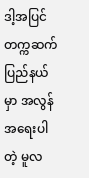ဒါ့အပြင် တက္ကဆက်ပြည်နယ်မှာ အလွန်အရေးပါတဲ့ မူလ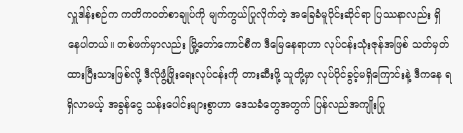လှူဒါန်းစဉ်က ကတိကဝတ်စာချုပ်ကို မျက်ကွယ်ပြုလိုက်တဲ့ အခြေခံမူပိုင်းဆိုင်ရာ ပြဿနာလည်း ရှိနေပါတယ်။ တစ်ဖက်မှာလည်း မြို့တော်ကောင်စီက ဒီမြေနေရာဟာ လုပ်ငန်းသုံးဇုန်အဖြစ် သတ်မှတ်ထားပြီးသားဖြစ်လို့ ဒီလိုဖွံ့ဖြိုးရေးလုပ်ငန်းကို တားဆီးဖို့ သူတို့မှာ လုပ်ပိုင်ခွင့်မရှိကြောင်းနဲ့ ဒီကနေ ရရှိလာမယ့် အခွန်ငွေ သန်းပေါင်းများစွာဟာ ဒေသခံတွေအတွက် ပြန်လည်အကျိုးပြု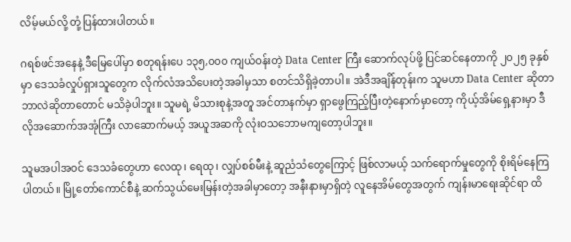လိမ့်မယ်လို့ တုံ့ပြန်ထားပါတယ်။

ဂရစ်ဖင်အနေနဲ့ ဒီမြေပေါ်မှာ စတုရန်းပေ ၁၃၅,၀၀၀ ကျယ်ဝန်းတဲ့ Data Center ကြီး ဆောက်လုပ်ဖို့ ပြင်ဆင်နေတာကို ၂၀၂၅ ခုနှစ်မှာ ဒေသခံလှုပ်ရှားသူတွေက လိုက်လံအသိပေးတဲ့အခါမှသာ စတင်သိရှိခဲ့တာပါ။ အဲဒီအချိန်တုန်းက သူမဟာ Data Center ဆိုတာ ဘာလဲဆိုတာတောင် မသိခဲ့ပါဘူး။ သူမရဲ့ မိသားစုနဲ့အတူ အင်တာနက်မှာ ရှာဖွေကြည့်ပြီးတဲ့နောက်မှာတော့ ကိုယ့်အိမ်ရှေ့နားမှာ ဒီလိုအဆောက်အအုံကြီး လာဆောက်မယ့် အယူအဆကို လုံးဝသဘောမကျတော့ပါဘူး။

သူမအပါအဝင် ဒေသခံတွေဟာ လေထု၊ ရေထု၊ လျှပ်စစ်မီးနဲ့ ဆူညံသံတွေကြောင့် ဖြစ်လာမယ့် သက်ရောက်မှုတွေကို စိုးရိမ်နေကြပါတယ်။ မြို့တော်ကောင်စီနဲ့ ဆက်သွယ်မေးမြန်းတဲ့အခါမှာတော့ အနီးနားမှာရှိတဲ့ လူနေအိမ်တွေအတွက် ကျန်းမာရေးဆိုင်ရာ ထိ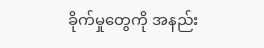ခိုက်မှုတွေကို အနည်း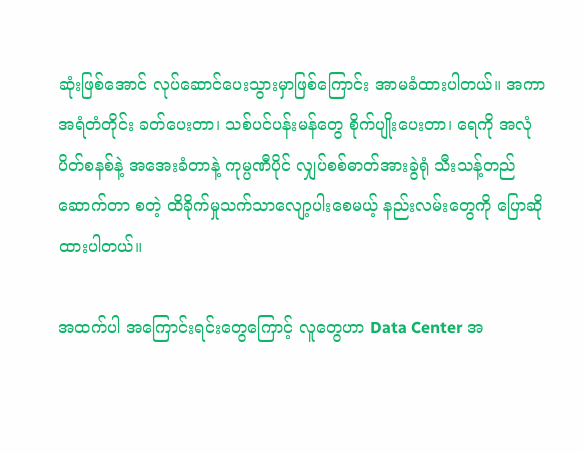ဆုံးဖြစ်အောင် လုပ်ဆောင်ပေးသွားမှာဖြစ်ကြောင်း အာမခံထားပါတယ်။ အကာအရံတံတိုင်း ခတ်ပေးတာ၊ သစ်ပင်ပန်းမန်တွေ စိုက်ပျိုးပေးတာ၊ ရေကို အလုံပိတ်စနစ်နဲ့ အအေးခံတာနဲ့ ကုမ္ပဏီပိုင် လျှပ်စစ်ဓာတ်အားခွဲရုံ သီးသန့်တည်ဆောက်တာ စတဲ့ ထိခိုက်မှုသက်သာလျော့ပါးစေမယ့် နည်းလမ်းတွေကို ပြောဆိုထားပါတယ်။

အထက်ပါ အကြောင်းရင်းတွေကြောင့် လူတွေဟာ Data Center အ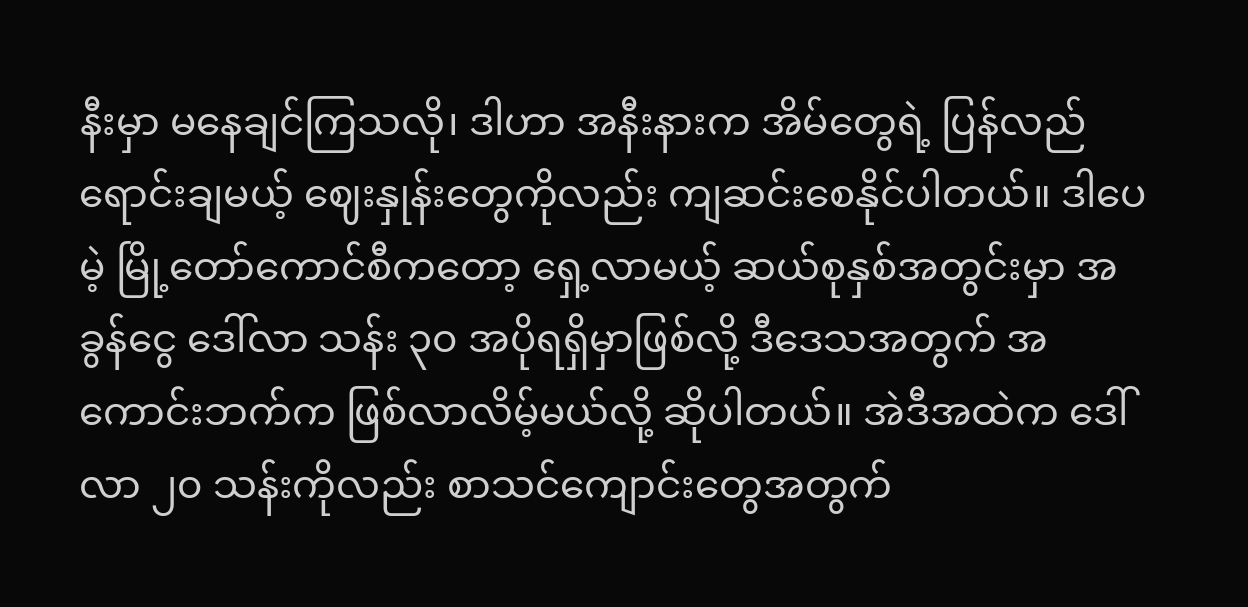နီးမှာ မနေချင်ကြသလို၊ ဒါဟာ အနီးနားက အိမ်တွေရဲ့ ပြန်လည်ရောင်းချမယ့် ဈေးနှုန်းတွေကိုလည်း ကျဆင်းစေနိုင်ပါတယ်။ ဒါပေမဲ့ မြို့တော်ကောင်စီကတော့ ရှေ့လာမယ့် ဆယ်စုနှစ်အတွင်းမှာ အခွန်ငွေ ဒေါ်လာ သန်း ၃၀ အပိုရရှိမှာဖြစ်လို့ ဒီဒေသအတွက် အကောင်းဘက်က ဖြစ်လာလိမ့်မယ်လို့ ဆိုပါတယ်။ အဲဒီအထဲက ဒေါ်လာ ၂၀ သန်းကိုလည်း စာသင်ကျောင်းတွေအတွက်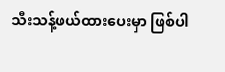သီးသန့်ဖယ်ထားပေးမှာ ဖြစ်ပါ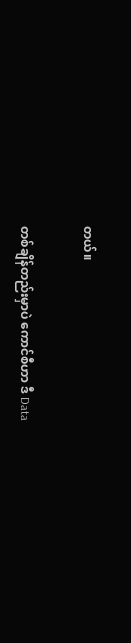တယ်။

တစ်ချိန်တည်းမှာပဲ ကောင်စီဟာ ဒီ Data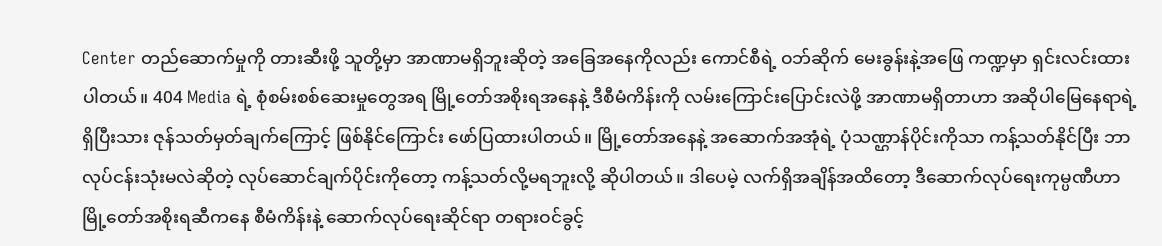Center တည်ဆောက်မှုကို တားဆီးဖို့ သူတို့မှာ အာဏာမရှိဘူးဆိုတဲ့ အခြေအနေကိုလည်း ကောင်စီရဲ့ ဝဘ်ဆိုက် မေးခွန်းနဲ့အဖြေ ကဏ္ဍမှာ ရှင်းလင်းထားပါတယ်။ 404 Media ရဲ့ စုံစမ်းစစ်ဆေးမှုတွေအရ မြို့တော်အစိုးရအနေနဲ့ ဒီစီမံကိန်းကို လမ်းကြောင်းပြောင်းလဲဖို့ အာဏာမရှိတာဟာ အဆိုပါမြေနေရာရဲ့ ရှိပြီးသား ဇုန်သတ်မှတ်ချက်ကြောင့် ဖြစ်နိုင်ကြောင်း ဖော်ပြထားပါတယ်။ မြို့တော်အနေနဲ့ အဆောက်အအုံရဲ့ ပုံသဏ္ဌာန်ပိုင်းကိုသာ ကန့်သတ်နိုင်ပြီး ဘာလုပ်ငန်းသုံးမလဲဆိုတဲ့ လုပ်ဆောင်ချက်ပိုင်းကိုတော့ ကန့်သတ်လို့မရဘူးလို့ ဆိုပါတယ်။ ဒါပေမဲ့ လက်ရှိအချိန်အထိတော့ ဒီဆောက်လုပ်ရေးကုမ္ပဏီဟာ မြို့တော်အစိုးရဆီကနေ စီမံကိန်းနဲ့ ဆောက်လုပ်ရေးဆိုင်ရာ တရားဝင်ခွင့်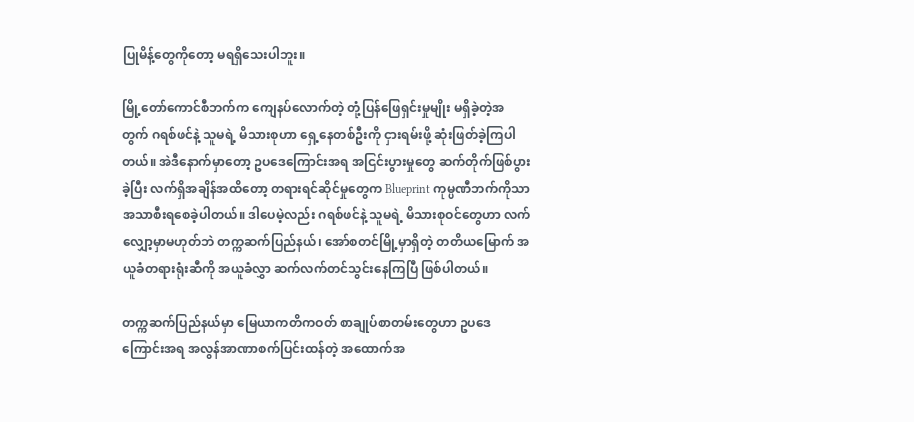ပြုမိန့်တွေကိုတော့ မရရှိသေးပါဘူး။

မြို့တော်ကောင်စီဘက်က ကျေနပ်လောက်တဲ့ တုံ့ပြန်ဖြေရှင်းမှုမျိုး မရှိခဲ့တဲ့အတွက် ဂရစ်ဖင်နဲ့ သူမရဲ့ မိသားစုဟာ ရှေ့နေတစ်ဦးကို ငှားရမ်းဖို့ ဆုံးဖြတ်ခဲ့ကြပါတယ်။ အဲဒီနောက်မှာတော့ ဥပဒေကြောင်းအရ အငြင်းပွားမှုတွေ ဆက်တိုက်ဖြစ်ပွားခဲ့ပြီး လက်ရှိအချိန်အထိတော့ တရားရင်ဆိုင်မှုတွေက Blueprint ကုမ္ပဏီဘက်ကိုသာ အသာစီးရစေခဲ့ပါတယ်။ ဒါပေမဲ့လည်း ဂရစ်ဖင်နဲ့ သူမရဲ့ မိသားစုဝင်တွေဟာ လက်လျှော့မှာမဟုတ်ဘဲ တက္ကဆက်ပြည်နယ်၊ အော်စတင်မြို့မှာရှိတဲ့ တတိယမြောက် အယူခံတရားရုံးဆီကို အယူခံလွှာ ဆက်လက်တင်သွင်းနေကြပြီ ဖြစ်ပါတယ်။

တက္ကဆက်ပြည်နယ်မှာ မြေယာကတိကဝတ် စာချုပ်စာတမ်းတွေဟာ ဥပဒေကြောင်းအရ အလွန်အာဏာစက်ပြင်းထန်တဲ့ အထောက်အ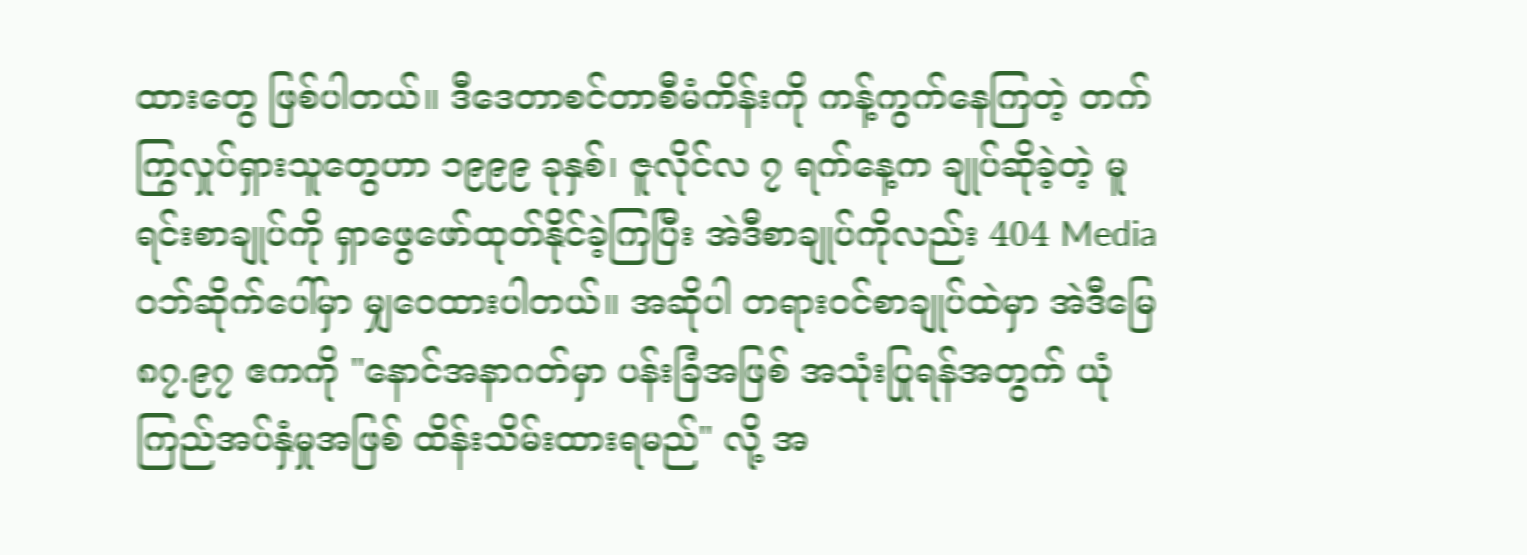ထားတွေ ဖြစ်ပါတယ်။ ဒီဒေတာစင်တာစီမံကိန်းကို ကန့်ကွက်နေကြတဲ့ တက်ကြွလှုပ်ရှားသူတွေဟာ ၁၉၉၉ ခုနှစ်၊ ဇူလိုင်လ ၇ ရက်နေ့က ချုပ်ဆိုခဲ့တဲ့ မူရင်းစာချုပ်ကို ရှာဖွေဖော်ထုတ်နိုင်ခဲ့ကြပြီး အဲဒီစာချုပ်ကိုလည်း 404 Media ဝဘ်ဆိုက်ပေါ်မှာ မျှဝေထားပါတယ်။ အဆိုပါ တရားဝင်စာချုပ်ထဲမှာ အဲဒီမြေ ၈၇.၉၇ ဧကကို "နောင်အနာဂတ်မှာ ပန်းခြံအဖြစ် အသုံးပြုရန်အတွက် ယုံကြည်အပ်နှံမှုအဖြစ် ထိန်းသိမ်းထားရမည်" လို့ အ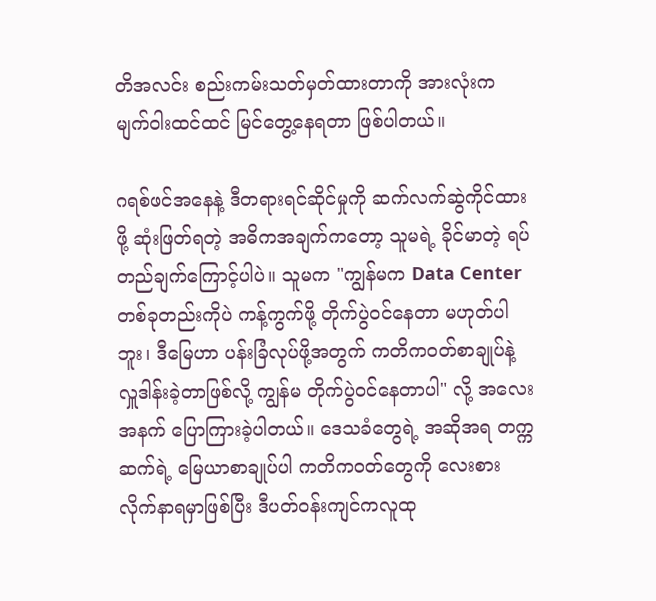တိအလင်း စည်းကမ်းသတ်မှတ်ထားတာကို အားလုံးက မျက်ဝါးထင်ထင် မြင်တွေ့နေရတာ ဖြစ်ပါတယ်။

ဂရစ်ဖင်အနေနဲ့ ဒီတရားရင်ဆိုင်မှုကို ဆက်လက်ဆွဲကိုင်ထားဖို့ ဆုံးဖြတ်ရတဲ့ အဓိကအချက်ကတော့ သူမရဲ့ ခိုင်မာတဲ့ ရပ်တည်ချက်ကြောင့်ပါပဲ။ သူမက "ကျွန်မက Data Center တစ်ခုတည်းကိုပဲ ကန့်ကွက်ဖို့ တိုက်ပွဲဝင်နေတာ မဟုတ်ပါဘူး၊ ဒီမြေဟာ ပန်းခြံလုပ်ဖို့အတွက် ကတိကဝတ်စာချုပ်နဲ့ လှူဒါန်းခဲ့တာဖြစ်လို့ ကျွန်မ တိုက်ပွဲဝင်နေတာပါ" လို့ အလေးအနက် ပြောကြားခဲ့ပါတယ်။ ဒေသခံတွေရဲ့ အဆိုအရ တက္ကဆက်ရဲ့ မြေယာစာချုပ်ပါ ကတိကဝတ်တွေကို လေးစားလိုက်နာရမှာဖြစ်ပြီး ဒီပတ်ဝန်းကျင်ကလူထု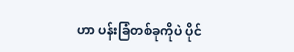ဟာ ပန်းခြံတစ်ခုကိုပဲ ပိုင်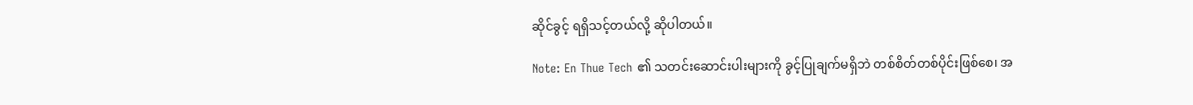ဆိုင်ခွင့် ရရှိသင့်တယ်လို့ ဆိုပါတယ်။

Note: En Thue Tech ၏ သတင်းဆောင်းပါးများကို ခွင့်ပြုချက်မရှိဘဲ တစ်စိတ်တစ်ပိုင်းဖြစ်စေ၊ အ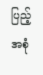ပြည့်အစုံ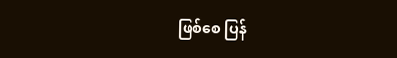ဖြစ်စေ ပြန်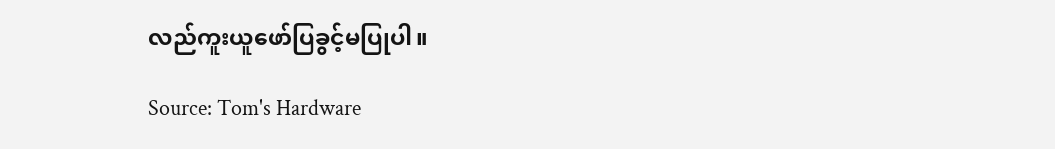လည်ကူးယူဖော်ပြခွင့်မပြုပါ။

Source: Tom's Hardware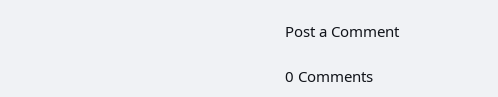Post a Comment

0 Comments